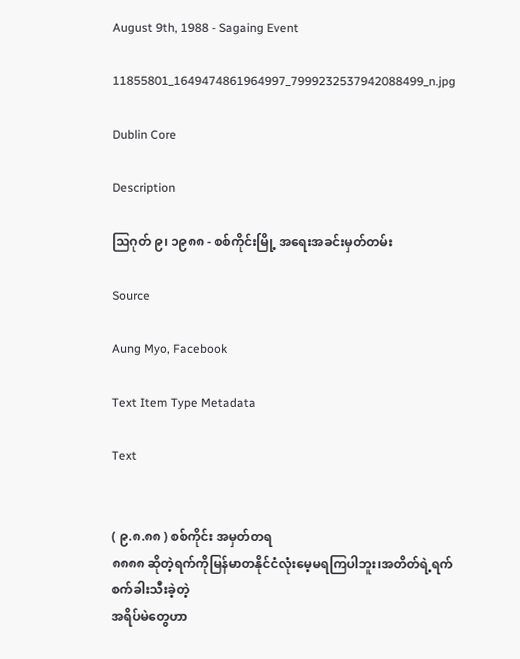August 9th, 1988 - Sagaing Event

11855801_1649474861964997_7999232537942088499_n.jpg

Dublin Core

Description

ဩဂုတ် ၉၊ ၁၉၈၈ - စစ်ကိုင်းမြို့ အရေးအခင်းမှတ်တမ်း

Source

Aung Myo, Facebook

Text Item Type Metadata

Text


( ၉.၈.၈၈ ) စစ်ကိုင်း အမှတ်တရ
၈၈၈၈ ဆိုတဲ့ရက်ကိုမြန်မာတနိုင်ငံလုံးမေ့မရကြပါဘူး၊အတိတ်ရဲ့ရက်စက်ခါးသီးခဲ့တဲ့
အရိပ်မဲတွေဟာ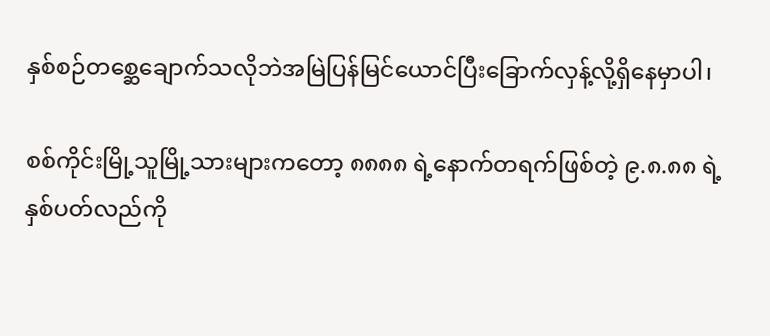နှစ်စဉ်တစ္ဆေချောက်သလိုဘဲအမြဲပြန်မြင်ယောင်ပြီးခြောက်လှန့်လို့ရှိနေမှာပါ၊

စစ်ကိုင်းမြို့သူမြို့သားများကတော့ ၈၈၈၈ ရဲ့နောက်တရက်ဖြစ်တဲ့ ၉.၈.၈၈ ရဲ့နှစ်ပတ်လည်ကို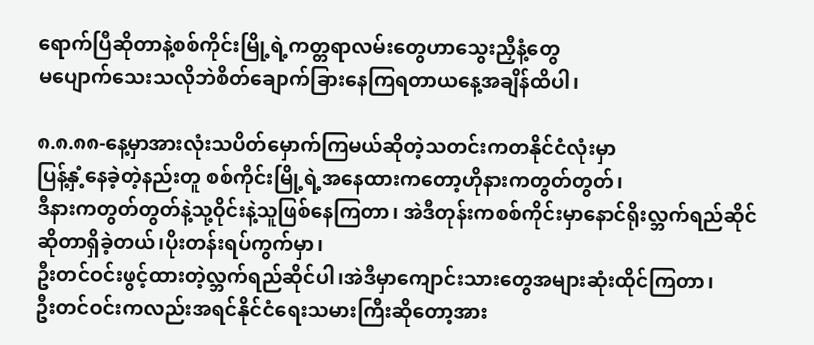ရောက်ပြီဆိုတာနဲ့စစ်ကိုင်းမြို့ရဲ့ကတ္တရာလမ်းတွေဟာသွေးညှီနံ့တွေ
မပျောက်သေးသလိုဘဲစိတ်ချောက်ခြားနေကြရတာယနေ့အချိန်ထိပါ၊

၈.၈.၈၈-နေ့မှာအားလုံးသပိတ်မှောက်ကြမယ်ဆိုတဲ့သတင်းကတနိုင်ငံလုံးမှာ
ပြန့်နှံ့နေခဲ့တဲ့နည်းတူ စစ်ကိုင်းမြို့ရဲ့အနေထားကတော့ဟိုနားကတွတ်တွတ်၊
ဒီနားကတွတ်တွတ်နဲ့သု့ဝိုင်းနဲ့သူဖြစ်နေကြတာ၊ အဲဒီတုန်းကစစ်ကိုင်းမှာနောင်ရိုးလ္ဘက်ရည်ဆိုင်ဆိုတာရှိခဲ့တယ်၊ပိုးတန်းရပ်ကွက်မှာ၊
ဦးတင်ဝင်းဖွင့်ထားတဲ့လ္ဘက်ရည်ဆိုင်ပါ၊အဲဒီမှာကျောင်းသားတွေအများဆုံးထိုင်ကြတာ၊
ဦးတင်ဝင်းကလည်းအရင်နိုင်ငံရေးသမားကြီးဆိုတော့အား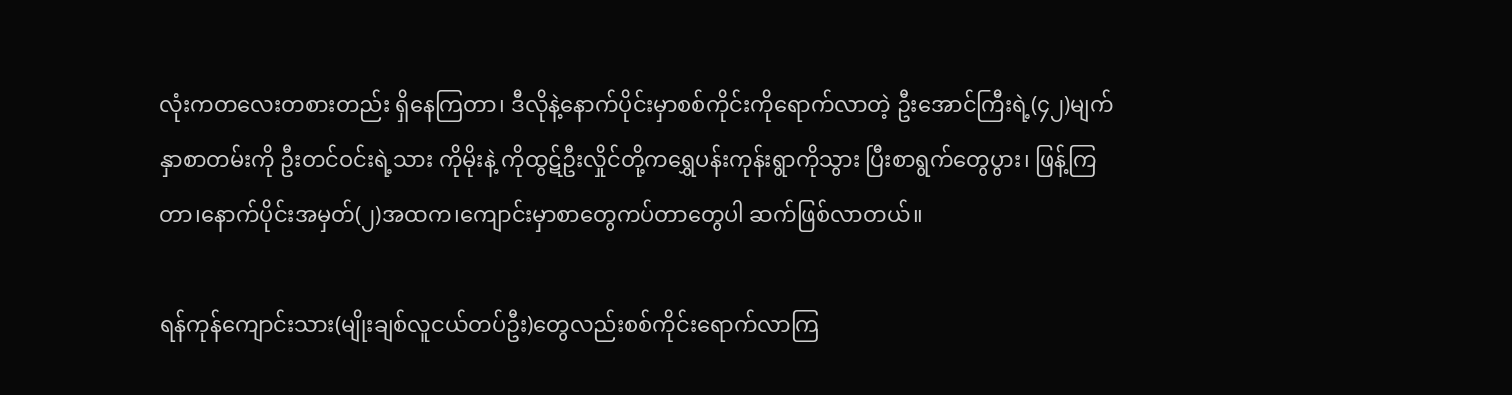လုံးကတလေးတစားတည်း ရှိနေကြတာ၊ ဒီလိုနဲ့နောက်ပိုင်းမှာစစ်ကိုင်းကိုရောက်လာတဲ့ ဦးအောင်ကြီးရဲ့(၄၂)မျက်နှာစာတမ်းကို ဦးတင်ဝင်းရဲ့သား ကိုမိုးနဲ့ ကိုထွဋ်ဦးလှိုင်တို့ကရွှေပန်းကုန်းရွာကိုသွား ပြီးစာရွက်တွေပွား၊ ဖြန့်ကြတာ၊နောက်ပိုင်းအမှတ်(၂)အထက၊ကျောင်းမှာစာတွေကပ်တာတွေပါ ဆက်ဖြစ်လာတယ်။

ရန်ကုန်ကျောင်းသား(မျိုးချစ်လူငယ်တပ်ဦး)တွေလည်းစစ်ကိုင်းရောက်လာကြ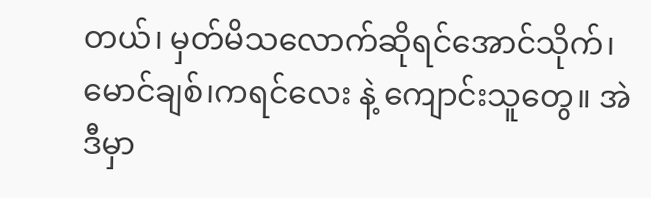တယ်၊ မှတ်မိသလောက်ဆိုရင်အောင်သိုက်၊မောင်ချစ်၊ကရင်လေး နဲ့ ကျောင်းသူတွေ။ အဲဒီမှာ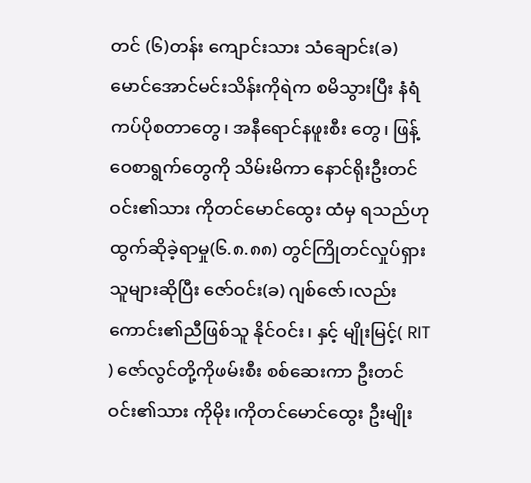တင် (၆)တန်း ကျောင်းသား သံချောင်း(ခ)မောင်အောင်မင်းသိန်းကိုရဲက စမိသွားပြီး နံရံကပ်ပိုစတာတွေ၊ အနီရောင်နဖူးစီး တွေ၊ ဖြန့်ဝေစာရွက်တွေကို သိမ်းမိကာ နောင်ရိုးဦးတင်ဝင်း၏သား ကိုတင်မောင်ထွေး ထံမှ ရသည်ဟုထွက်ဆိုခဲ့ရာမှု(၆.၈.၈၈) တွင်ကြိုတင်လှုပ်ရှားသူများဆိုပြီး ဇော်ဝင်း(ခ) ဂျစ်ဇော်၊လည်းကောင်း၏ညီဖြစ်သူ နိုင်ဝင်း၊ နှင့် မျိုးမြင့်( RIT ) ဇော်လွင်တို့ကိုဖမ်းစီး စစ်ဆေးကာ ဦးတင်ဝင်း၏သား ကိုမိုး၊ကိုတင်မောင်ထွေး ဦးမျိုး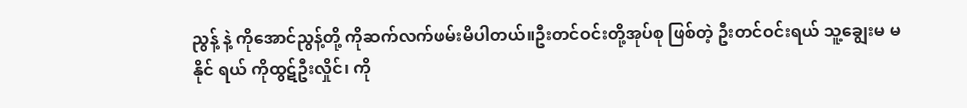ညွန့် နဲ့ ကိုအောင်ညွန့်တို့ ကိုဆက်လက်ဖမ်းမိပါတယ်။ဦးတင်ဝင်းတို့အုပ်စု ဖြစ်တဲ့ ဦးတင်ဝင်းရယ် သူ့ချွေးမ မနိုင် ရယ် ကိုထွဋ်ဦးလှိုင်၊ ကို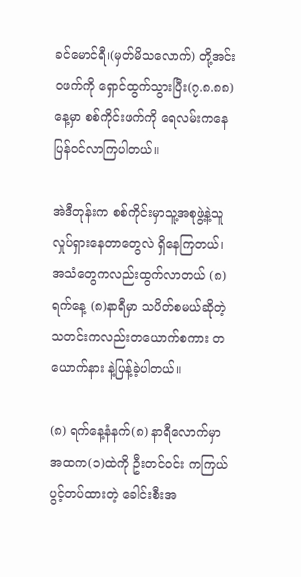ခင်မောင်ရီ၊(မှတ်မိသလောက်) တို့အင်းဝဖက်ကို ရှောင်ထွက်သွားပြီး(၇.၈.၈၈) နေ့မှာ စစ်ကိုင်းဖက်ကို ရေလမ်းကနေပြန်ဝင်လာကြပါတယ်။

အဲဒီတုန်းက စစ်ကိုင်းမှာသူ့အစုဖွဲ့နဲ့သူလှုပ်ရှားနေတာတွေလဲ ရှိနေကြတယ်၊
အသံတွေကလည်းထွက်လာတယ် (၈)ရက်နေ့ (၈)နာရီမှာ သပိတ်စမယ်ဆိုတဲ့
သတင်းကလည်းတယောက်စကား တယောက်နား နဲ့ပြန့်ခဲ့ပါတယ်။

(၈) ရက်နေ့နံနက်(၈) နာရီလောက်မှာ အထက(၁)ထဲကို ဦးတင်ဝင်း ကကြယ်ပွင့်တပ်ထားတဲ့ ခေါင်းစီးအ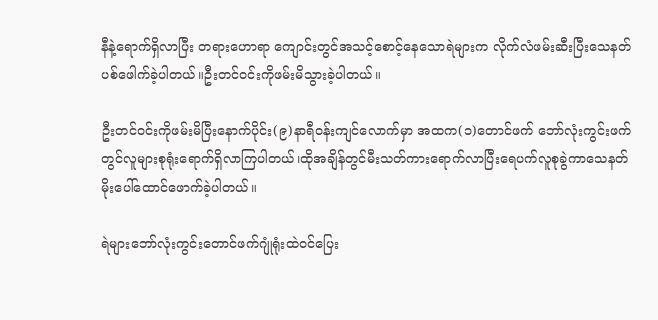နီနဲ့ရောက်ရှိလာပြီး တရားဟောရာ ကျောင်းတွင်အသင့်စောင့်နေသောရဲများက လိုက်လံဖမ်းဆီးပြီးသေနတ်ပစ်ဖေါက်ခဲ့ပါတယ်။ဦးတင်ဝင်းကိုဖမ်းမိသွားခဲ့ပါတယ်။

ဦးတင်ဝင်းကိုဖမ်းမိပြီးနောက်ပိုင်း(၉)နာရီဝန်းကျင်လောက်မှာ အထက(၁)တောင်ဖက် ဘော်လုံးကွင်းဖက်တွင်လူများစုရုံးရောက်ရှိလာကြပါတယ်၊ထိုအချိန်တွင်မီးသတ်ကားရောက်လာပြီးရေပက်လူစုခွဲကာသေနတ် မိုးပေါ်ထောင်ဖောက်ခဲ့ပါတယ်။

ရဲများဘော်လုံးကွင်းတောင်ဖက်ဂျုံရုံးထဲဝင်ပြေး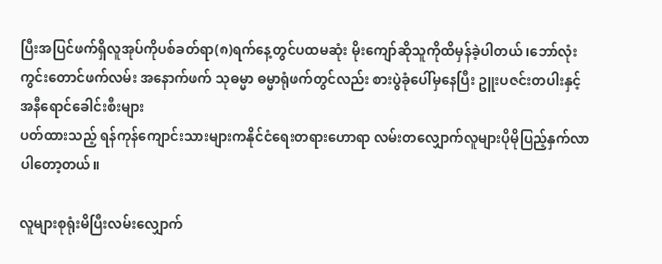ပြီးအပြင်ဖက်ရှိလူအုပ်ကိုပစ်ခတ်ရာ(၈)ရက်နေ့တွင်ပထမဆုံး မိုးကျော်ဆိုသူကိုထိမှန်ခဲ့ပါတယ် ၊ဘော်လုံးကွင်းတောင်ဖက်လမ်း အနောက်ဖက် သုဓမ္မာ ဓမ္မာရုံဖက်တွင်လည်း စားပွဲခုံပေါ်မှနေပြီး ဥူးပဇင်းတပါးနှင့် အနီရောင်ခေါင်းစီးများ
ပတ်ထားသည့် ရန်ကုန်ကျောင်းသားများကနိုင်ငံရေးတရားဟောရာ လမ်းတလျှောက်လူများပိုမိုပြည့်နှက်လာပါတော့တယ်။

လူများစုရုံးမိပြီးလမ်းလျှောက်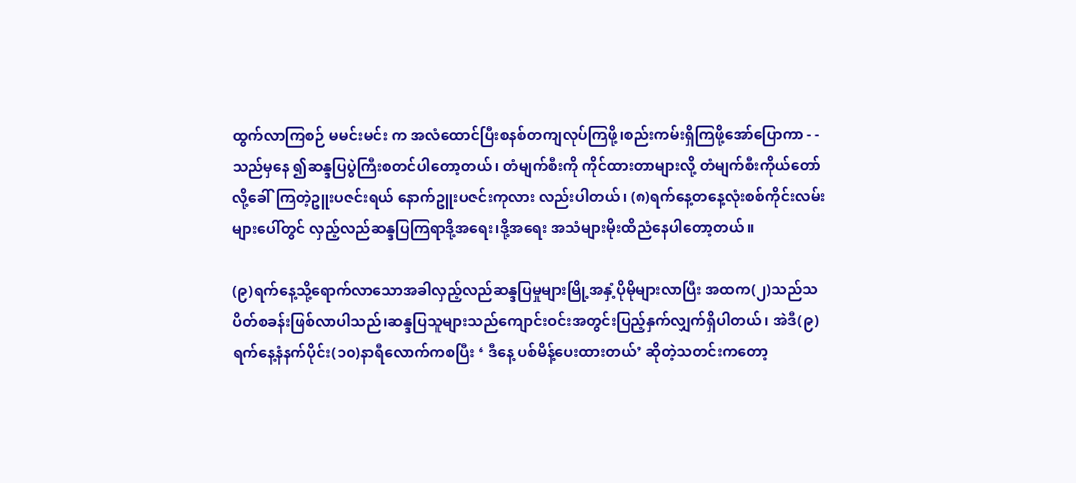ထွက်လာကြစဉ် မမင်းမင်း က အလံထောင်ပြီးစနစ်တကျလုပ်ကြဖို့၊စည်းကမ်းရှိကြဖို့အော်ပြောကာ - -
သည်မှနေ ၍ဆန္ဒပြပွဲကြီးစတင်ပါတော့တယ်၊ တံမျက်စီးကို ကိုင်ထားတာများလို့ တံမျက်စီးကိုယ်တော်လို့ခေါ်ကြတဲ့ဥူးပဇင်းရယ် နောက်ဥူးပဇင်းကုလား လည်းပါတယ်၊ (၈)ရက်နေ့တနေ့လုံးစစ်ကိုင်းလမ်းများပေါ်တွင် လှည့်လည်ဆန္ဒပြကြရာဒို့အရေး၊ဒို့အရေး အသံများမိုးထိညံနေပါတော့တယ်။

(၉)ရက်နေ့သို့ရောက်လာသောအခါလှည့်လည်ဆန္ဒပြမှုများမြို့အနှံ့ပိုမိုများလာပြီး အထက(၂)သည်သပိတ်စခန်းဖြစ်လာပါသည်၊ဆန္ဒပြသူများသည်ကျောင်းဝင်းအတွင်းပြည့်နှက်လျှက်ရှိပါတယ်၊ အဲဒီ(၉)ရက်နေ့နံနက်ပိုင်း(၁၀)နာရီလောက်ကစပြီး ‘ ဒီနေ့ ပစ်မိန့်ပေးထားတယ်’ ဆိုတဲ့သတင်းကတော့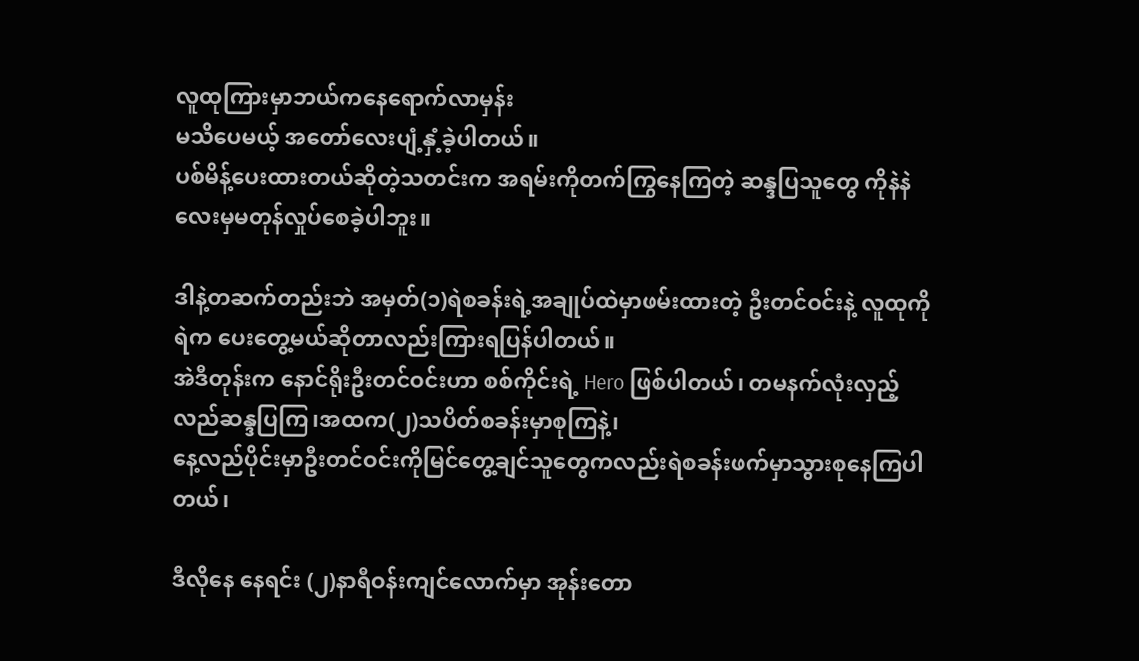လူထုကြားမှာဘယ်ကနေရောက်လာမှန်း
မသိပေမယ့် အတော်လေးပျံ့နှံ့ခဲ့ပါတယ်။
ပစ်မိန့်ပေးထားတယ်ဆိုတဲ့သတင်းက အရမ်းကိုတက်ကြွနေကြတဲ့ ဆန္ဒပြသူတွေ ကိုနဲနဲလေးမှမတုန်လှုပ်စေခဲ့ပါဘူး။

ဒါနဲ့တဆက်တည်းဘဲ အမှတ်(၁)ရဲစခန်းရဲ့အချုပ်ထဲမှာဖမ်းထားတဲ့ ဦးတင်ဝင်းနဲ့ လူထုကို ရဲက ပေးတွေ့မယ်ဆိုတာလည်းကြားရပြန်ပါတယ်။
အဲဒီတုန်းက နောင်ရိုးဦးတင်ဝင်းဟာ စစ်ကိုင်းရဲ့ Hero ဖြစ်ပါတယ်၊ တမနက်လုံးလှည့်လည်ဆန္ဒပြကြ၊အထက(၂)သပိတ်စခန်းမှာစုကြနဲ့၊
နေ့လည်ပိုင်းမှာဦးတင်ဝင်းကိုမြင်တွေ့ချင်သူတွေကလည်းရဲစခန်းဖက်မှာသွားစုနေကြပါတယ်၊

ဒီလိုနေ နေရင်း (၂)နာရီဝန်းကျင်လောက်မှာ အုန်းတော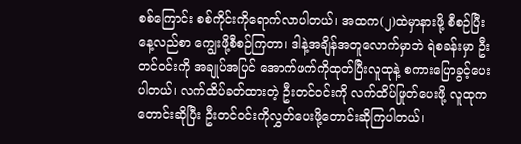စစ်ကြောင်း စစ်ကိုင်းကိုရောက်လာပါတယ်၊ အထက(၂)ထဲမှာနားဖို့ စီစဉ်ပြီးနေ့လည်စာ ကျွေးဖို့စီစဉ်ကြတာ၊ ဒါနဲ့အချိန်အတူလောက်မှာဘဲ ရဲစခန်းမှာ ဦးတင်ဝင်းကို အချုပ်အပြင် အောက်ဖက်ကိုထုတ်ပြီးလူထုနဲ့ စကားပြောခွင့်ပေးပါတယ်၊ လက်ထိပ်ခတ်ထားတဲ့ ဦးတင်ဝင်းကို လက်ထိပ်ဖြုတ်ပေးဖို့ လူထုကတောင်းဆိုပြီး ဦးတင်ဝင်းကိုလွှတ်ပေးဖို့တောင်းဆိုကြပါတယ်၊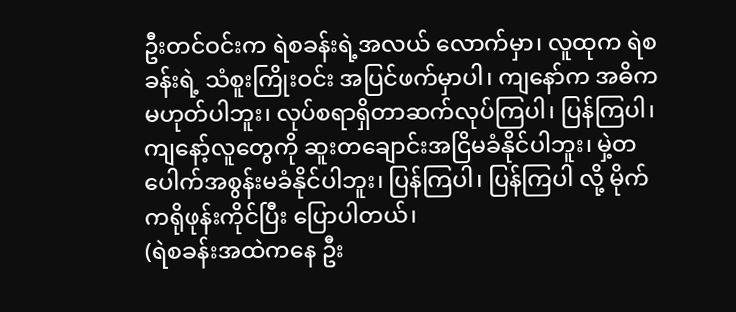ဦးတင်ဝင်းက ရဲစခန်းရဲ့အလယ် လောက်မှာ၊ လူထုက ရဲစခန်းရဲ့ သံစူးကြိုးဝင်း အပြင်ဖက်မှာပါ၊ ကျနော်က အဓိက မဟုတ်ပါဘူး၊ လုပ်စရာရှိတာဆက်လုပ်ကြပါ၊ ပြန်ကြပါ၊ ကျနော့်လူတွေကို ဆူးတချောင်းအငြိမခံနိုင်ပါဘူး၊ မှဲ့တပေါက်အစွန်းမခံနိုင်ပါဘူး၊ ပြန်ကြပါ၊ ပြန်ကြပါ လို့ မိုက်ကရိုဖုန်းကိုင်ပြီး ပြောပါတယ်၊
(ရဲစခန်းအထဲကနေ ဦး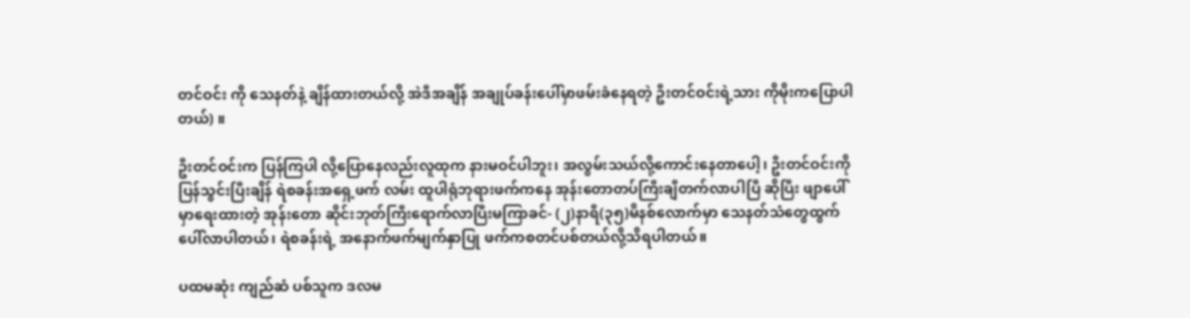တင်ဝင်း ကို သေနတ်နဲ့ ချိန်ထားတယ်လို့ အဲဒီအချိန် အချုပ်ခန်းပေါ်မှာဖမ်းခံနေရတဲ့ ဦးတင်ဝင်းရဲ့သား ကိုမိုးကပြောပါတယ်) ။

ဦးတင်ဝင်းက ပြန်ကြပါ လို့ပြောနေလည်းလူထုက နားမဝင်ပါဘူး၊ အလွမ်းသယ်လို့ကောင်းနေတာပေါ့၊ ဦးတင်ဝင်းကိုပြန်သွင်းပြီးချိန် ရဲစခန်းအရှေ့ဖက် လမ်း ထူပါရုံဘုရားဖက်ကနေ အုန်းတောတပ်ကြီးချီတက်လာပါပြီ ဆိုပြီး ဖျာပေါ်မှာရေးထားတဲ့ အုန်းတော ဆိုင်းဘုတ်ကြီးရောက်လာပြီးမကြာခင်- (၂)နာရီ(၃၅)မိနစ်လောက်မှာ သေနတ်သံတွေထွက်ပေါ်လာပါတယ်၊ ရဲစခန်းရဲ့ အနောက်ဖက်မျက်နှာပြု ဖက်ကစတင်ပစ်တယ်လို့သိရပါတယ်။

ပထမဆုံး ကျည်ဆံ ပစ်သူက ဒလမ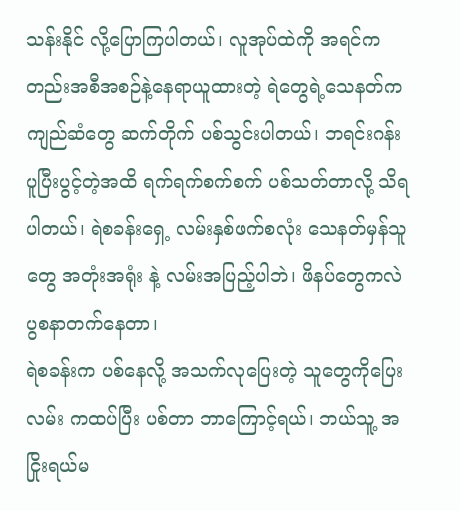သန်းနိုင် လို့ပြောကြပါတယ်၊ လူအုပ်ထဲကို အရင်ကတည်းအစီအစဉ်နဲ့နေရာယူထားတဲ့ ရဲတွေရဲ့သေနတ်က ကျည်ဆံတွေ ဆက်တိုက် ပစ်သွင်းပါတယ်၊ ဘရင်းဂန်း ပူပြီးပွင့်တဲ့အထိ ရက်ရက်စက်စက် ပစ်သတ်တာလို့ သိရပါတယ်၊ ရဲစခန်းရှေ့ လမ်းနှစ်ဖက်စလုံး သေနတ်မှန်သူတွေ အတုံးအရုံး နဲ့ လမ်းအပြည့်ပါဘဲ၊ ဖိနပ်တွေကလဲ ပွစနာတက်နေတာ၊
ရဲစခန်းက ပစ်နေလို့ အသက်လုပြေးတဲ့ သူတွေကိုပြေးလမ်း ကထပ်ပြီး ပစ်တာ ဘာကြောင့်ရယ်၊ ဘယ်သူ့ အငြိုးရယ်မ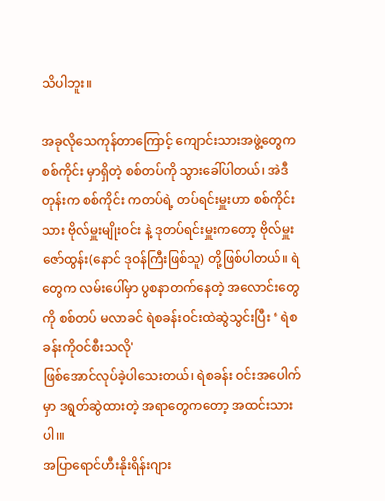သိပါဘူး။

အခုလိုသေကုန်တာကြောင့် ကျောင်းသားအဖွဲ့တွေက စစ်ကိုင်း မှာရှိတဲ့ စစ်တပ်ကို သွားခေါ်ပါတယ်၊ အဲဒီတုန်းက စစ်ကိုင်း ကတပ်ရဲ့ တပ်ရင်းမှူးဟာ စစ်ကိုင်းသား ဗိုလ်မှူးမျိုးဝင်း နဲ့ ဒုတပ်ရင်းမှူးကတော့ ဗိုလ်မှူးဇော်ထွန်း(နောင် ဒုဝန်ကြီးဖြစ်သူ) တို့ဖြစ်ပါတယ်။ ရဲတွေက လမ်းပေါ်မှာ ပွစနာတက်နေတဲ့ အလောင်းတွေကို စစ်တပ် မလာခင် ရဲစခန်းဝင်းထဲဆွဲသွင်းပြီး ‘ ရဲစခန်းကိုဝင်စီးသလို'
ဖြစ်အောင်လုပ်ခဲ့ပါသေးတယ်၊ ရဲစခန်း ဝင်းအပေါက်မှာ ဒရွတ်ဆွဲထားတဲ့ အရာတွေကတော့ အထင်းသားပါ၊။
အပြာရောင်ဟီးနိုးရိန်းဂျား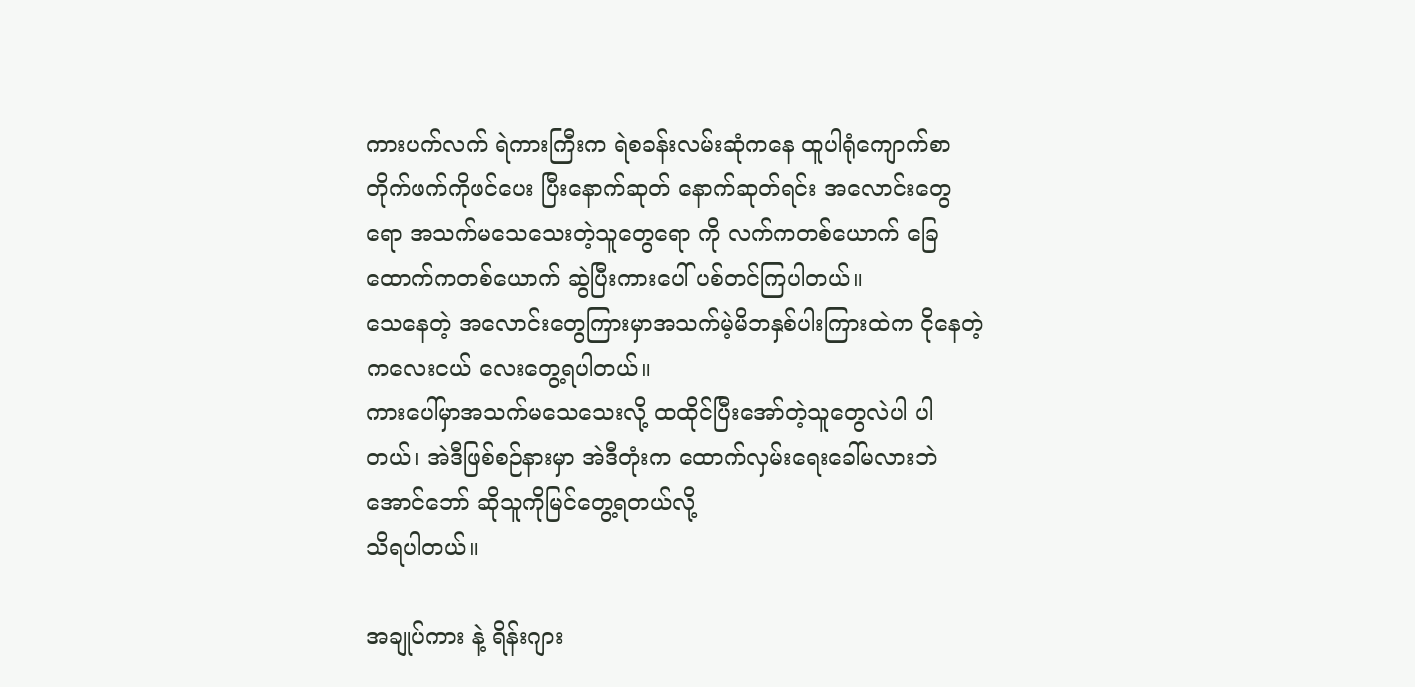ကားပက်လက် ရဲကားကြီးက ရဲစခန်းလမ်းဆုံကနေ ထူပါရုံကျောက်စာတိုက်ဖက်ကိုဖင်ပေး ပြီးနောက်ဆုတ် နောက်ဆုတ်ရင်း အလောင်းတွေရော အသက်မသေသေးတဲ့သူတွေရော ကို လက်ကတစ်ယောက် ခြေထောက်ကတစ်ယောက် ဆွဲပြီးကားပေါ် ပစ်တင်ကြပါတယ်။
သေနေတဲ့ အလောင်းတွေကြားမှာအသက်မဲ့မိဘနှစ်ပါးကြားထဲက ငိုနေတဲ့ ကလေးငယ် လေးတွေ့ရပါတယ်။
ကားပေါ်မှာအသက်မသေသေးလို့ ထထိုင်ပြီးအော်တဲ့သူတွေလဲပါ ပါတယ်၊ အဲဒီဖြစ်စဉ်နားမှာ အဲဒီတုံးက ထောက်လှမ်းရေးခေါ်မလားဘဲ အောင်ဘော် ဆိုသူကိုမြင်တွေ့ရတယ်လို့
သိရပါတယ်။

အချုပ်ကား နဲ့ ရိန်းဂျား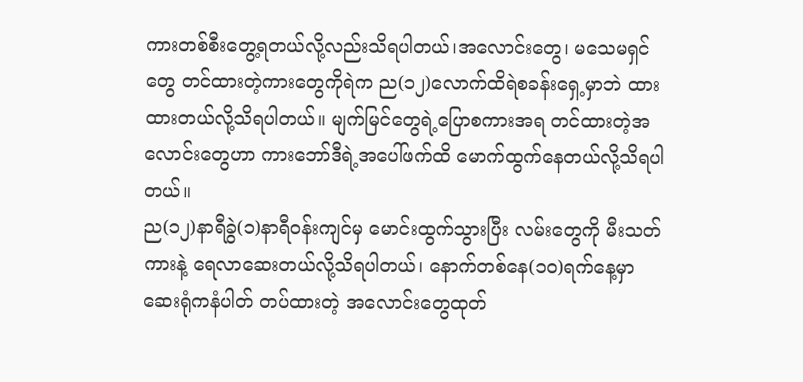ကားတစ်စီးတွေ့ရတယ်လို့လည်းသိရပါတယ်၊အလောင်းတွေ၊ မသေမရှင်တွေ တင်ထားတဲ့ကားတွေကိုရဲက ည(၁၂)လောက်ထိရဲစခန်းရှေ့မှာဘဲ ထား ထားတယ်လို့သိရပါတယ်။ မျက်မြင်တွေရဲ့ပြောစကားအရ တင်ထားတဲ့အလောင်းတွေဟာ ကားဘော်ဒီရဲ့အပေါ်ဖက်ထိ မောက်ထွက်နေတယ်လို့သိရပါတယ်။
ည(၁၂)နာရီခွဲ(၁)နာရီဝန်းကျင်မှ မောင်းထွက်သွားပြီး လမ်းတွေကို မီးသတ်ကားနဲ့ ရေလာဆေးတယ်လို့သိရပါတယ်၊ နောက်တစ်နေ(၁၀)ရက်နေ့မှာ ဆေးရုံကနံပါတ် တပ်ထားတဲ့ အလောင်းတွေထုတ်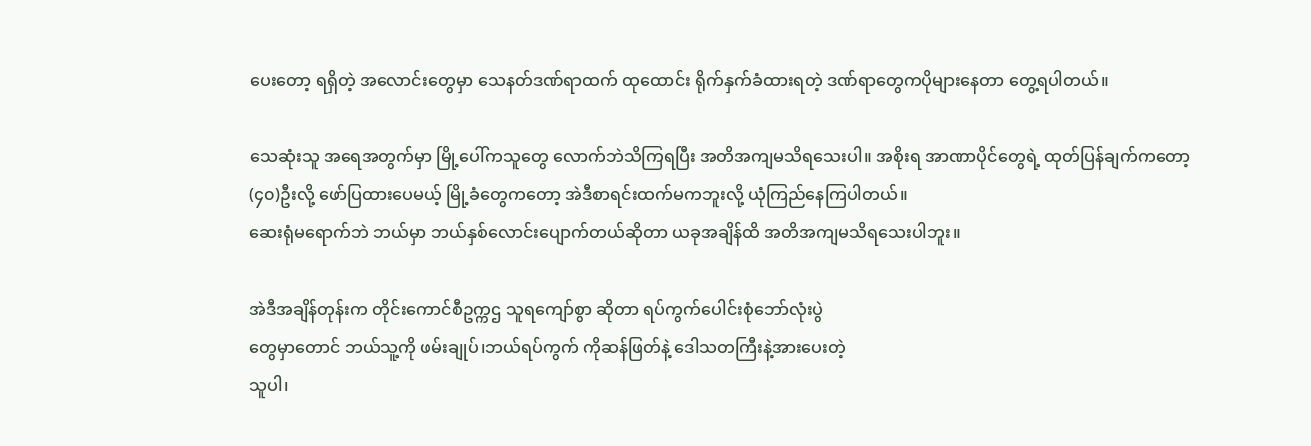ပေးတော့ ရရှိတဲ့ အလောင်းတွေမှာ သေနတ်ဒဏ်ရာထက် ထုထောင်း ရိုက်နှက်ခံထားရတဲ့ ဒဏ်ရာတွေကပိုများနေတာ တွေ့ရပါတယ်။

သေဆုံးသူ အရေအတွက်မှာ မြို့ပေါ်ကသူတွေ လောက်ဘဲသိကြရပြီး အတိအကျမသိရသေးပါ။ အစိုးရ အာဏာပိုင်တွေရဲ့ ထုတ်ပြန်ချက်ကတော့(၄၀)ဦးလို့ ဖော်ပြထားပေမယ့် မြို့ခံတွေကတော့ အဲဒီစာရင်းထက်မကဘူးလို့ ယုံကြည်နေကြပါတယ်။
ဆေးရုံမရောက်ဘဲ ဘယ်မှာ ဘယ်နှစ်လောင်းပျောက်တယ်ဆိုတာ ယခုအချိန်ထိ အတိအကျမသိရသေးပါဘူး။

အဲဒီအချိန်တုန်းက တိုင်းကောင်စီဥက္ကဌ သူရကျော်စွာ ဆိုတာ ရပ်ကွက်ပေါင်းစုံဘော်လုံးပွဲ
တွေမှာတောင် ဘယ်သူ့ကို ဖမ်းချုပ်၊ဘယ်ရပ်ကွက် ကိုဆန်ဖြတ်နဲ့ ဒေါသတကြီးနဲ့အားပေးတဲ့
သူပါ၊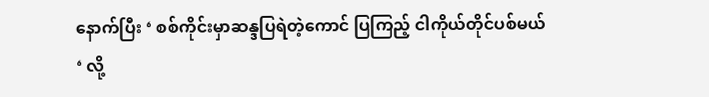နောက်ပြီး ‘ စစ်ကိုင်းမှာဆန္ဒပြရဲတဲ့ကောင် ပြကြည့် ငါကိုယ်တိုင်ပစ်မယ် ‘ လို့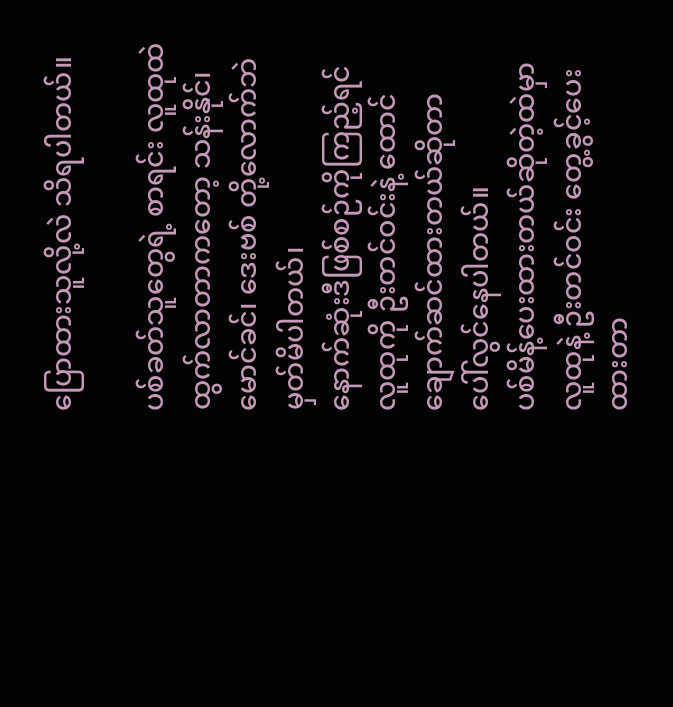ပြောထားသူလို့လဲ သိရပါတယ်။

ပစ်ခတ်သူတွေရဲ့ စာရင်း လူထုထဲ ထွက်လာတာကတော့ သန်းနိုင်၊ မောင်ခင်၊ ဒေးဗစ် တို့လောက်ဘဲ မှတ်မိပါတယ်၊
နောက်ဆုံးဒီဖြစ်စဉ်ကိုကြည့်ရင် လူထုကို ဦးတင်ဝင်းနဲ့ ထောင်ချောက်ဆင်ထားတယ်ဆိုတာ
ပေါ်လွင်နေပါတယ်။
ပစ်မိန့်ပေးထားတယ်ဆိုတဲ့ထဲမှာ လူထုနဲ့ ဦးတင်ဝင်း တွေ့ခွင့်ပေးထားတာ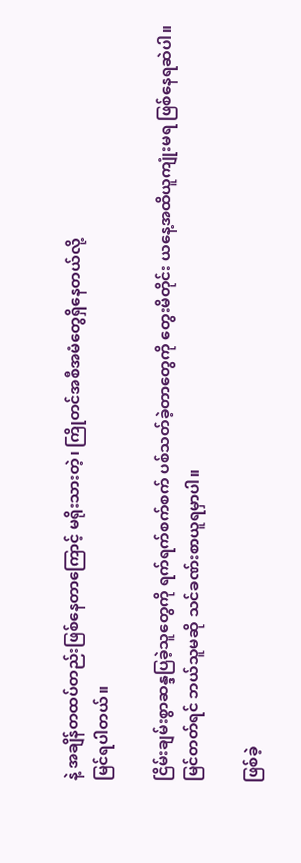နဲ့ အချိန်တထပ်တည်းဖြစ်နေတာကြောင့် မရိုးသားတဲ့၊ ကြိုတင်အစီအမံတွေရှိနေတယ်လို့
မြင်ရပါတယ်။

ငြိမ်းချမ်းစွာဆန္ဒပြခဲ့သူတွေကို ရက်ရက်စက်စက် ပစ်သတ်ခဲ့တာတွေကို တွေးမိတိုင်း ယနေ့အထိယူကျုံးမရ ဖြစ်နေရဆဲပါ။
မြင်တတ်ရင် ဘယ်သူမဆို သင်ခဏ်းစာယူရမှာပါ။

ဖြစ်ခဲ့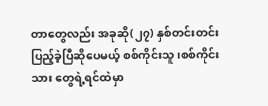တာတွေလည်း အခုဆို(၂၇) နှစ်တင်းတင်းပြည့်ခဲ့ပြီဆိုပေမယ့် စစ်ကိုင်းသူ၊စစ်ကိုင်းသား တွေရဲ့ရင်ထဲမှာ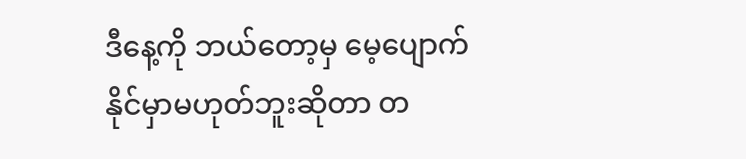ဒီနေ့ကို ဘယ်တော့မှ မေ့ပျောက်နိုင်မှာမဟုတ်ဘူးဆိုတာ တ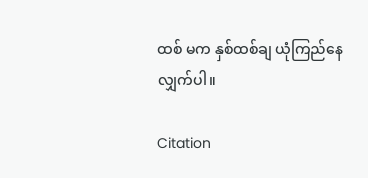ထစ် မက နှစ်ထစ်ချ ယုံကြည်နေလျှက်ပါ။

Citation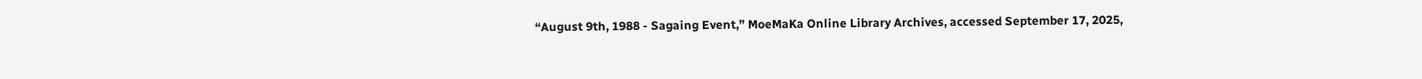“August 9th, 1988 - Sagaing Event,” MoeMaKa Online Library Archives, accessed September 17, 2025,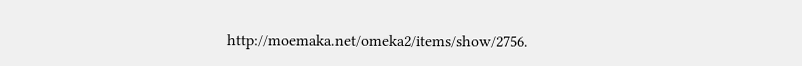http://moemaka.net/omeka2/items/show/2756.